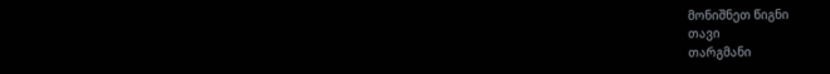მონიშნეთ წიგნი
თავი
თარგმანი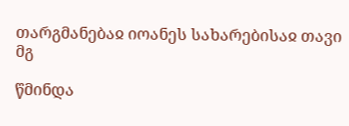თარგმანებაჲ იოანეს სახარებისაჲ თავი მგ

წმინდა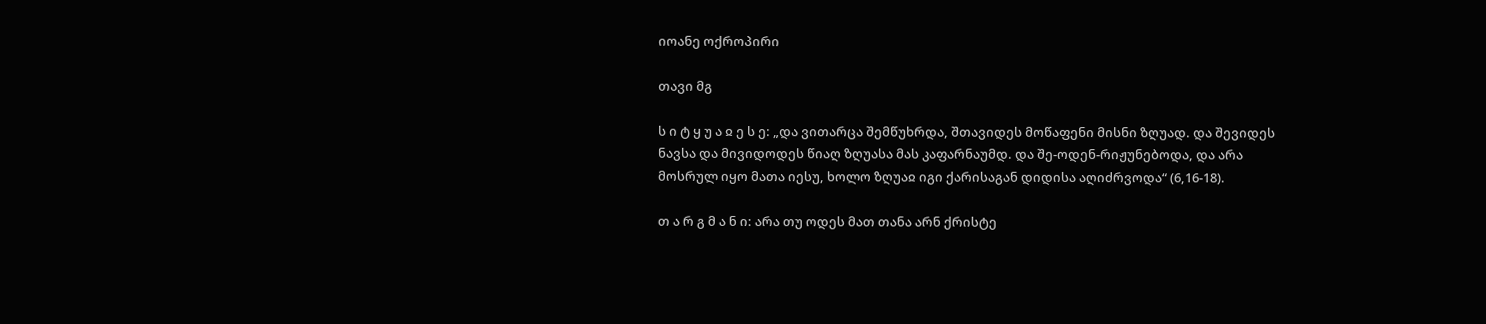იოანე ოქროპირი

თავი მგ

ს ი ტ ყ უ ა ჲ ე ს ე: „და ვითარცა შემწუხრდა, შთავიდეს მოწაფენი მისნი ზღუად. და შევიდეს ნავსა და მივიდოდეს წიაღ ზღუასა მას კაფარნაუმდ. და შე-ოდენ-რიჟუნებოდა, და არა მოსრულ იყო მათა იესუ, ხოლო ზღუაჲ იგი ქარისაგან დიდისა აღიძრვოდა“ (6,16-18).

თ ა რ გ მ ა ნ ი: არა თუ ოდეს მათ თანა არნ ქრისტე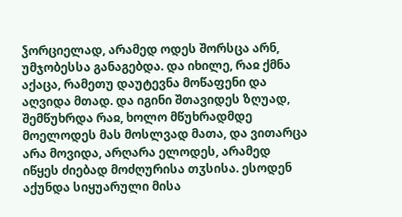ჴორციელად, არამედ ოდეს შორსცა არნ, უმჯობესსა განაგებდა. და იხილე, რაჲ ქმნა აქაცა, რამეთუ დაუტევნა მოწაფენი და აღვიდა მთად. და იგინი შთავიდეს ზღუად, შემწუხრდა რაჲ, ხოლო მწუხრადმდე მოელოდეს მას მოსლვად მათა, და ვითარცა არა მოვიდა, არღარა ელოდეს, არამედ იწყეს ძიებად მოძღურისა თჳსისა. ესოდენ აქუნდა სიყუარული მისა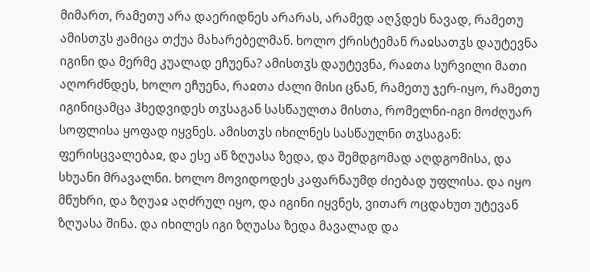მიმართ, რამეთუ არა დაერიდნეს არარას, არამედ აღჴდეს ნავად, რამეთუ ამისთჳს ჟამიცა თქუა მახარებელმან. ხოლო ქრისტემან რაჲსათჳს დაუტევნა იგინი და მერმე კუალად ეჩუენა? ამისთჳს დაუტევნა, რაჲთა სურვილი მათი აღორძნდეს, ხოლო ეჩუენა, რაჲთა ძალი მისი ცნან, რამეთუ ჯერ-იყო, რამეთუ იგინიცამცა ჰხედვიდეს თჳსაგან სასწაულთა მისთა, რომელნი-იგი მოძღუარ სოფლისა ყოფად იყვნეს. ამისთჳს იხილნეს სასწაულნი თჳსაგან: ფერისცვალებაჲ, და ესე აწ ზღუასა ზედა, და შემდგომად აღდგომისა, და სხუანი მრავალნი. ხოლო მოვიდოდეს კაფარნაუმდ ძიებად უფლისა. და იყო მწუხრი, და ზღუაჲ აღძრულ იყო, და იგინი იყვნეს, ვითარ ოცდახუთ უტევან ზღუასა შინა. და იხილეს იგი ზღუასა ზედა მავალად და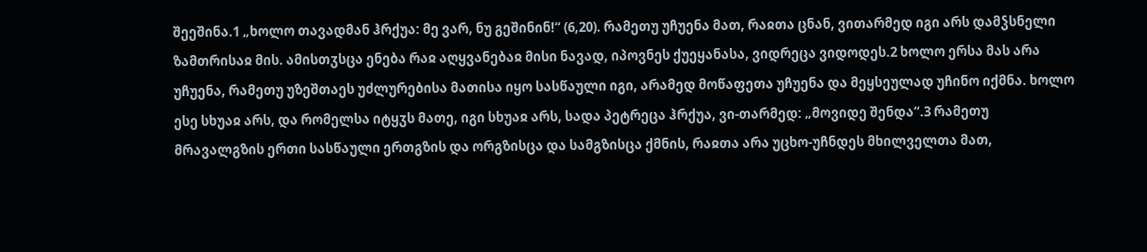შეეშინა.1 „ხოლო თავადმან ჰრქუა: მე ვარ, ნუ გეშინინ!“ (6,20). რამეთუ უჩუენა მათ, რაჲთა ცნან, ვითარმედ იგი არს დამჴსნელი ზამთრისაჲ მის. ამისთჳსცა ენება რაჲ აღყვანებაჲ მისი ნავად, იპოვნეს ქუეყანასა, ვიდრეცა ვიდოდეს.2 ხოლო ერსა მას არა უჩუენა, რამეთუ უზეშთაეს უძლურებისა მათისა იყო სასწაული იგი, არამედ მოწაფეთა უჩუენა და მეყსეულად უჩინო იქმნა. ხოლო ესე სხუაჲ არს, და რომელსა იტყჳს მათე, იგი სხუაჲ არს, სადა პეტრეცა ჰრქუა, ვი-თარმედ: „მოვიდე შენდა“.3 რამეთუ მრავალგზის ერთი სასწაული ერთგზის და ორგზისცა და სამგზისცა ქმნის, რაჲთა არა უცხო-უჩნდეს მხილველთა მათ,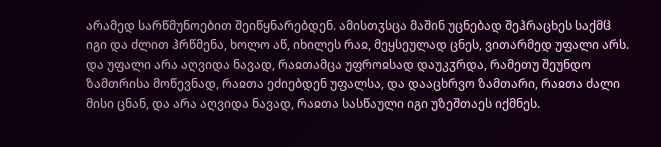არამედ სარწმუნოებით შეიწყნარებდენ. ამისთჳსცა მაშინ უცნებად შეჰრაცხეს საქმჱ იგი და ძლით ჰრწმენა, ხოლო აწ, იხილეს რაჲ, მეყსეულად ცნეს, ვითარმედ უფალი არს. და უფალი არა აღვიდა ნავად, რაჲთამცა უფროჲსად დაუკჳრდა, რამეთუ შეუნდო ზამთრისა მოწევნად, რაჲთა ეძიებდენ უფალსა, და დააცხრვო ზამთარი, რაჲთა ძალი მისი ცნან, და არა აღვიდა ნავად, რაჲთა სასწაული იგი უზეშთაეს იქმნეს.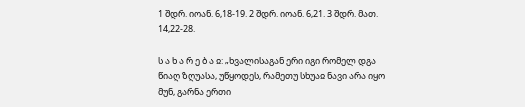1 შდრ. იოან. 6,18-19. 2 შდრ. იოან. 6,21. 3 შდრ. მათ. 14,22-28.

ს ა ხ ა რ ე ბ ა ჲ: „ხვალისაგან ერი იგი რომელ დგა წიაღ ზღუასა, უწყოდეს, რამეთუ სხუაჲ ნავი არა იყო მუნ, გარნა ერთი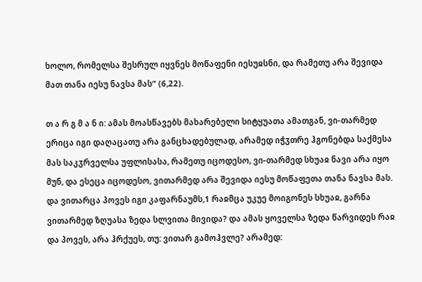ხოლო, რომელსა შესრულ იყვნეს მოწაფენი იესუჲსნი, და რამეთუ არა შევიდა მათ თანა იესუ ნავსა მას“ (6,22).

თ ა რ გ მ ა ნ ი: ამას მოასწავებს მახარებელი სიტყუათა ამათგან, ვი-თარმედ ერიცა იგი დაღაცათუ არა განცხადებულად, არამედ იჭჳთრე ჰგონებდა საქმესა მას საკჳრველსა უფლისასა, რამეთუ იცოდესო, ვი-თარმედ სხუაჲ ნავი არა იყო მუნ, და ესეცა იცოდესო, ვითარმედ არა შევიდა იესუ მოწაფეთა თანა ნავსა მას. და ვითარცა პოვეს იგი კაფარნაუმს,1 რაჲმცა უკუე მოიგონეს სხუაჲ, გარნა ვითარმედ ზღუასა ზედა სლვითა მივიდა? და ამას ყოველსა ზედა წარვიდეს რაჲ და პოვეს, არა ჰრქუეს, თუ: ვითარ გამოჰვლე? არამედ: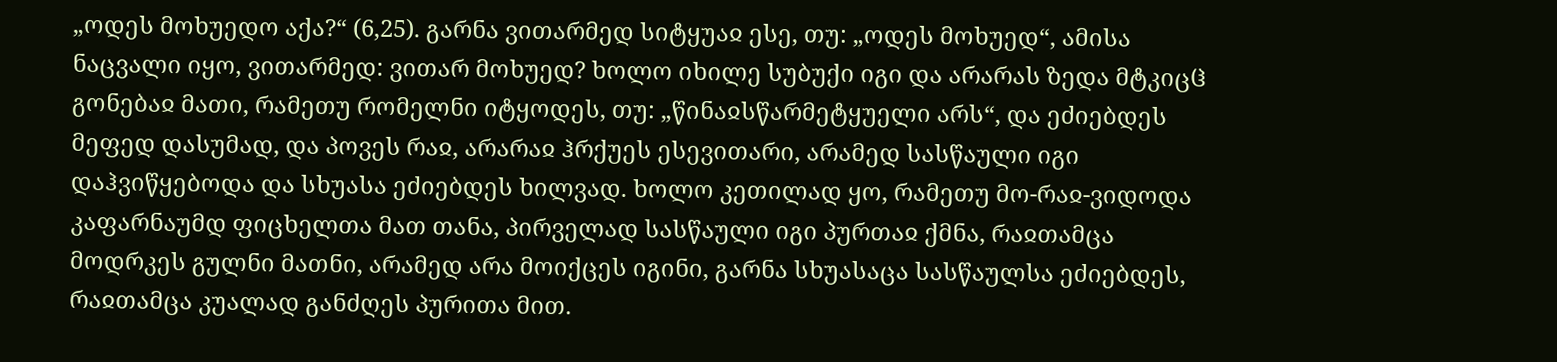„ოდეს მოხუედო აქა?“ (6,25). გარნა ვითარმედ სიტყუაჲ ესე, თუ: „ოდეს მოხუედ“, ამისა ნაცვალი იყო, ვითარმედ: ვითარ მოხუედ? ხოლო იხილე სუბუქი იგი და არარას ზედა მტკიცჱ გონებაჲ მათი, რამეთუ რომელნი იტყოდეს, თუ: „წინაჲსწარმეტყუელი არს“, და ეძიებდეს მეფედ დასუმად, და პოვეს რაჲ, არარაჲ ჰრქუეს ესევითარი, არამედ სასწაული იგი დაჰვიწყებოდა და სხუასა ეძიებდეს ხილვად. ხოლო კეთილად ყო, რამეთუ მო-რაჲ-ვიდოდა კაფარნაუმდ ფიცხელთა მათ თანა, პირველად სასწაული იგი პურთაჲ ქმნა, რაჲთამცა მოდრკეს გულნი მათნი, არამედ არა მოიქცეს იგინი, გარნა სხუასაცა სასწაულსა ეძიებდეს, რაჲთამცა კუალად განძღეს პურითა მით.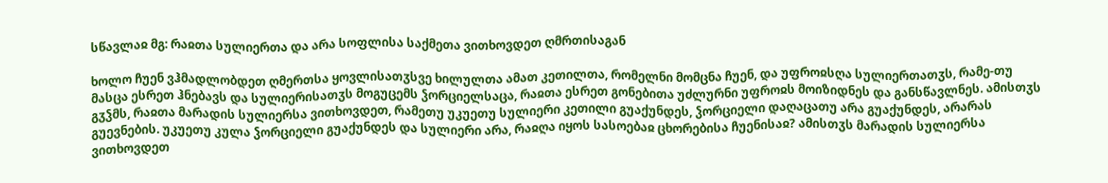სწავლაჲ მგ: რაჲთა სულიერთა და არა სოფლისა საქმეთა ვითხოვდეთ ღმრთისაგან

ხოლო ჩუენ ვჰმადლობდეთ ღმერთსა ყოვლისათჳსვე ხილულთა ამათ კეთილთა, რომელნი მომცნა ჩუენ, და უფროჲსღა სულიერთათჳს, რამე-თუ მასცა ესრეთ ჰნებავს და სულიერისათჳს მოგუცემს ჴორციელსაცა, რაჲთა ესრეთ გონებითა უძლურნი უფროჲს მოიზიდნეს და განსწავლნეს. ამისთჳს გჳჴმს, რაჲთა მარადის სულიერსა ვითხოვდეთ, რამეთუ უკუეთუ სულიერი კეთილი გუაქუნდეს, ჴორციელი დაღაცათუ არა გუაქუნდეს, არარას გუევნების. უკუეთუ კულა ჴორციელი გუაქუნდეს და სულიერი არა, რაჲღა იყოს სასოებაჲ ცხორებისა ჩუენისაჲ? ამისთჳს მარადის სულიერსა ვითხოვდეთ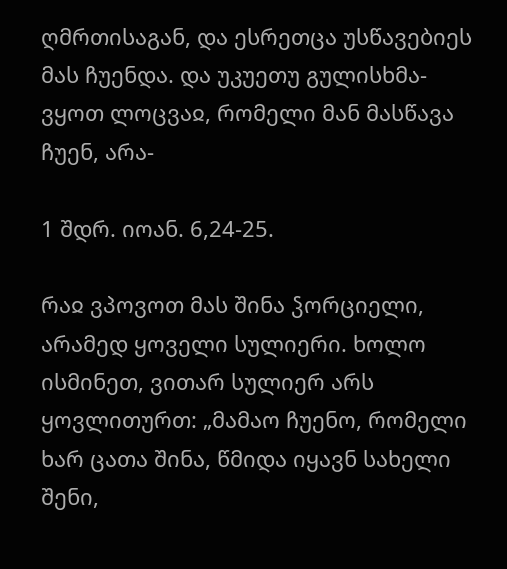ღმრთისაგან, და ესრეთცა უსწავებიეს მას ჩუენდა. და უკუეთუ გულისხმა-ვყოთ ლოცვაჲ, რომელი მან მასწავა ჩუენ, არა-

1 შდრ. იოან. 6,24-25.

რაჲ ვპოვოთ მას შინა ჴორციელი, არამედ ყოველი სულიერი. ხოლო ისმინეთ, ვითარ სულიერ არს ყოვლითურთ: „მამაო ჩუენო, რომელი ხარ ცათა შინა, წმიდა იყავნ სახელი შენი,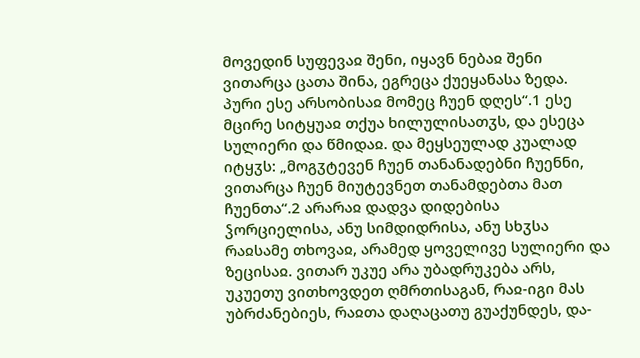მოვედინ სუფევაჲ შენი, იყავნ ნებაჲ შენი ვითარცა ცათა შინა, ეგრეცა ქუეყანასა ზედა. პური ესე არსობისაჲ მომეც ჩუენ დღეს“.1 ესე მცირე სიტყუაჲ თქუა ხილულისათჳს, და ესეცა სულიერი და წმიდაჲ. და მეყსეულად კუალად იტყჳს: „მოგჳტევენ ჩუენ თანანადებნი ჩუენნი, ვითარცა ჩუენ მიუტევნეთ თანამდებთა მათ ჩუენთა“.2 არარაჲ დადვა დიდებისა ჴორციელისა, ანუ სიმდიდრისა, ანუ სხჳსა რაჲსამე თხოვაჲ, არამედ ყოველივე სულიერი და ზეცისაჲ. ვითარ უკუე არა უბადრუკება არს, უკუეთუ ვითხოვდეთ ღმრთისაგან, რაჲ-იგი მას უბრძანებიეს, რაჲთა დაღაცათუ გუაქუნდეს, და-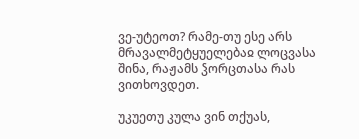ვე-უტეოთ? რამე-თუ ესე არს მრავალმეტყუელებაჲ ლოცვასა შინა, რაჟამს ჴორცთასა რას ვითხოვდეთ.

უკუეთუ კულა ვინ თქუას,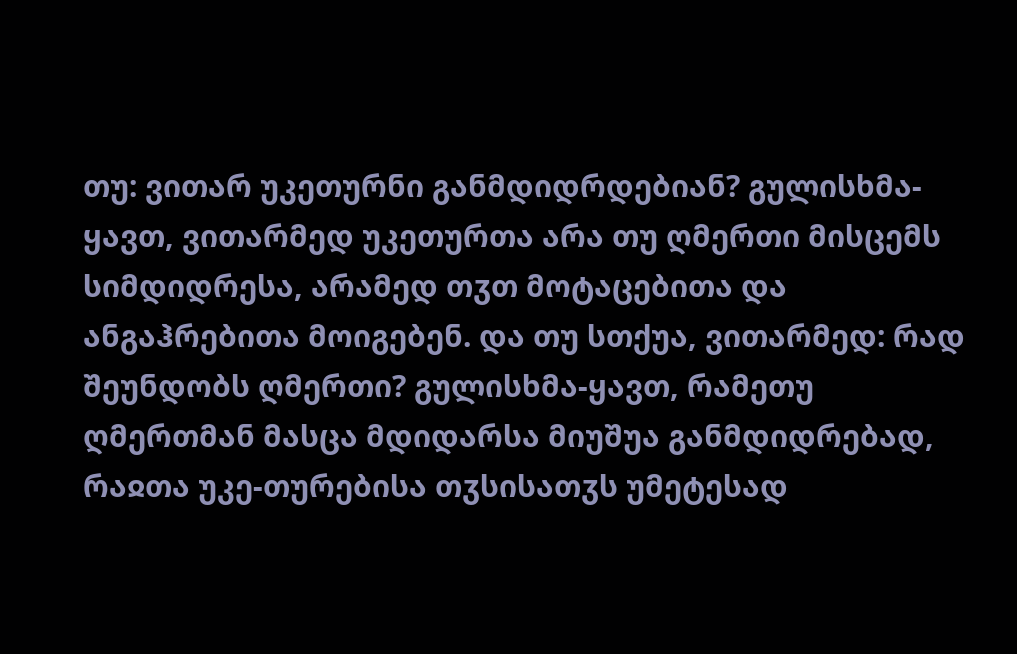თუ: ვითარ უკეთურნი განმდიდრდებიან? გულისხმა-ყავთ, ვითარმედ უკეთურთა არა თუ ღმერთი მისცემს სიმდიდრესა, არამედ თჳთ მოტაცებითა და ანგაჰრებითა მოიგებენ. და თუ სთქუა, ვითარმედ: რად შეუნდობს ღმერთი? გულისხმა-ყავთ, რამეთუ ღმერთმან მასცა მდიდარსა მიუშუა განმდიდრებად, რაჲთა უკე-თურებისა თჳსისათჳს უმეტესად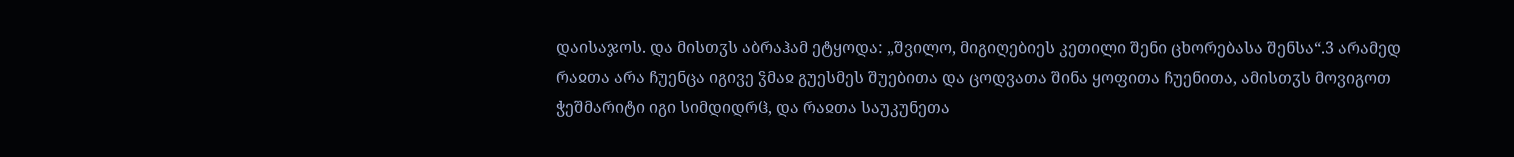დაისაჯოს. და მისთჳს აბრაჰამ ეტყოდა: „შვილო, მიგიღებიეს კეთილი შენი ცხორებასა შენსა“.3 არამედ რაჲთა არა ჩუენცა იგივე ჴმაჲ გუესმეს შუებითა და ცოდვათა შინა ყოფითა ჩუენითა, ამისთჳს მოვიგოთ ჭეშმარიტი იგი სიმდიდრჱ, და რაჲთა საუკუნეთა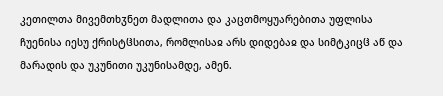კეთილთა მივემთხჳნეთ მადლითა და კაცთმოყუარებითა უფლისა ჩუენისა იესუ ქრისტჱსითა, რომლისაჲ არს დიდებაჲ და სიმტკიცჱ აწ და მარადის და უკუნითი უკუნისამდე, ამენ.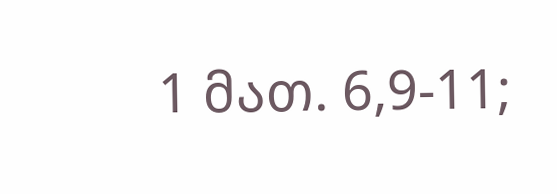1 მათ. 6,9-11;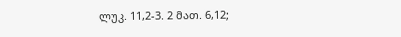ლუკ. 11,2-3. 2 მათ. 6,12;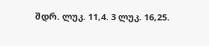შდრ. ლუკ. 11,4. 3 ლუკ. 16,25.